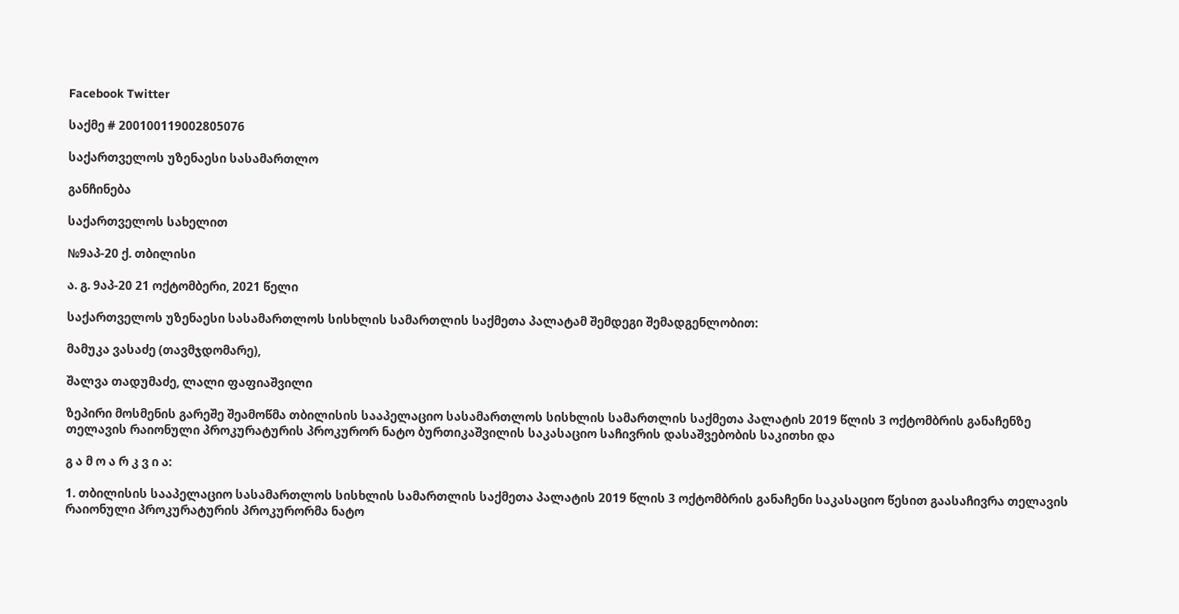Facebook Twitter

საქმე # 200100119002805076

საქართველოს უზენაესი სასამართლო

განჩინება

საქართველოს სახელით

№9აპ-20 ქ. თბილისი

ა. გ. 9აპ-20 21 ოქტომბერი, 2021 წელი

საქართველოს უზენაესი სასამართლოს სისხლის სამართლის საქმეთა პალატამ შემდეგი შემადგენლობით:

მამუკა ვასაძე (თავმჯდომარე),

შალვა თადუმაძე, ლალი ფაფიაშვილი

ზეპირი მოსმენის გარეშე შეამოწმა თბილისის სააპელაციო სასამართლოს სისხლის სამართლის საქმეთა პალატის 2019 წლის 3 ოქტომბრის განაჩენზე თელავის რაიონული პროკურატურის პროკურორ ნატო ბურთიკაშვილის საკასაციო საჩივრის დასაშვებობის საკითხი და

გ ა მ ო ა რ კ ვ ი ა:

1. თბილისის სააპელაციო სასამართლოს სისხლის სამართლის საქმეთა პალატის 2019 წლის 3 ოქტომბრის განაჩენი საკასაციო წესით გაასაჩივრა თელავის რაიონული პროკურატურის პროკურორმა ნატო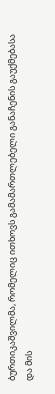ბურთიკაშვილმა, რომელიც ითხოვს გამამართლებელი განაჩენის გაუქმებასა და მის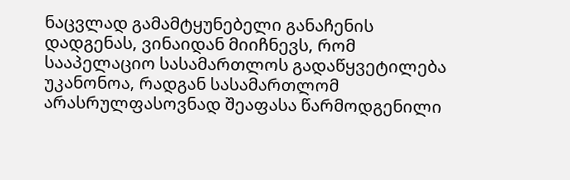ნაცვლად გამამტყუნებელი განაჩენის დადგენას, ვინაიდან მიიჩნევს, რომ სააპელაციო სასამართლოს გადაწყვეტილება უკანონოა, რადგან სასამართლომ არასრულფასოვნად შეაფასა წარმოდგენილი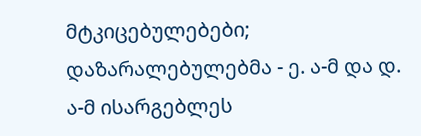მტკიცებულებები; დაზარალებულებმა - ე. ა-მ და დ. ა-მ ისარგებლეს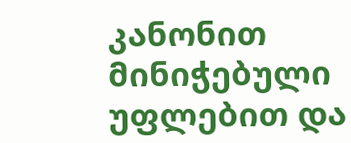კანონით მინიჭებული უფლებით და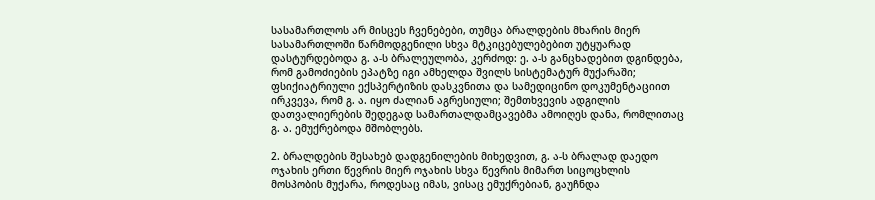სასამართლოს არ მისცეს ჩვენებები, თუმცა ბრალდების მხარის მიერ სასამართლოში წარმოდგენილი სხვა მტკიცებულებებით უტყუარად დასტურდებოდა გ. ა-ს ბრალეულობა, კერძოდ: ე. ა-ს განცხადებით დგინდება, რომ გამოძიების ეპატზე იგი ამხელდა შვილს სისტემატურ მუქარაში; ფსიქიატრიული ექსპერტიზის დასკვნითა და სამედიცინო დოკუმენტაციით ირკვევა, რომ გ. ა. იყო ძალიან აგრესიული; შემთხვევის ადგილის დათვალიერების შედეგად სამართალდამცავებმა ამოიღეს დანა, რომლითაც გ. ა. ემუქრებოდა მშობლებს.

2. ბრალდების შესახებ დადგენილების მიხედვით, გ. ა-ს ბრალად დაედო ოჯახის ერთი წევრის მიერ ოჯახის სხვა წევრის მიმართ სიცოცხლის მოსპობის მუქარა, როდესაც იმას, ვისაც ემუქრებიან, გაუჩნდა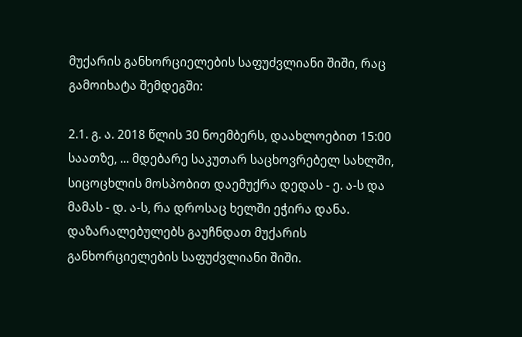მუქარის განხორციელების საფუძვლიანი შიში, რაც გამოიხატა შემდეგში:

2.1. გ. ა. 2018 წლის 30 ნოემბერს, დაახლოებით 15:00 საათზე, ... მდებარე საკუთარ საცხოვრებელ სახლში, სიცოცხლის მოსპობით დაემუქრა დედას - ე. ა-ს და მამას - დ. ა-ს, რა დროსაც ხელში ეჭირა დანა. დაზარალებულებს გაუჩნდათ მუქარის განხორციელების საფუძვლიანი შიში.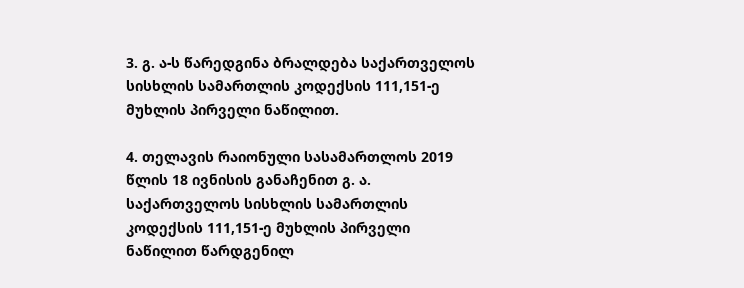3. გ. ა-ს წარედგინა ბრალდება საქართველოს სისხლის სამართლის კოდექსის 111,151-ე მუხლის პირველი ნაწილით.

4. თელავის რაიონული სასამართლოს 2019 წლის 18 ივნისის განაჩენით გ. ა. საქართველოს სისხლის სამართლის კოდექსის 111,151-ე მუხლის პირველი ნაწილით წარდგენილ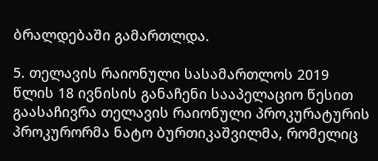ბრალდებაში გამართლდა.

5. თელავის რაიონული სასამართლოს 2019 წლის 18 ივნისის განაჩენი სააპელაციო წესით გაასაჩივრა თელავის რაიონული პროკურატურის პროკურორმა ნატო ბურთიკაშვილმა, რომელიც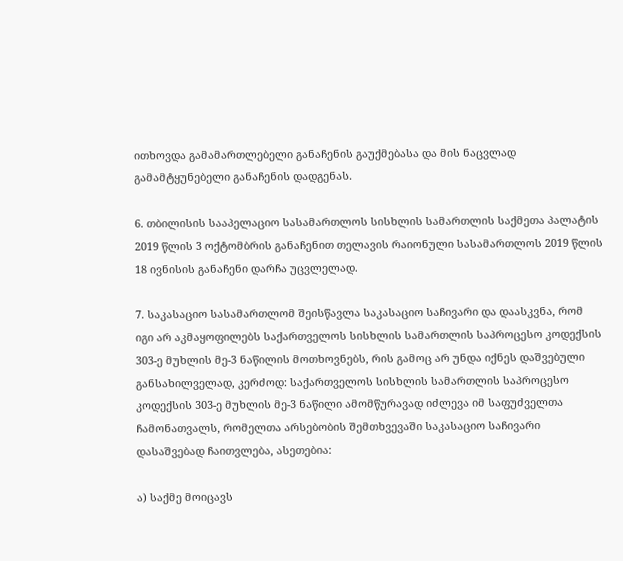ითხოვდა გამამართლებელი განაჩენის გაუქმებასა და მის ნაცვლად გამამტყუნებელი განაჩენის დადგენას.

6. თბილისის სააპელაციო სასამართლოს სისხლის სამართლის საქმეთა პალატის 2019 წლის 3 ოქტომბრის განაჩენით თელავის რაიონული სასამართლოს 2019 წლის 18 ივნისის განაჩენი დარჩა უცვლელად.

7. საკასაციო სასამართლომ შეისწავლა საკასაციო საჩივარი და დაასკვნა, რომ იგი არ აკმაყოფილებს საქართველოს სისხლის სამართლის საპროცესო კოდექსის 303-ე მუხლის მე-3 ნაწილის მოთხოვნებს, რის გამოც არ უნდა იქნეს დაშვებული განსახილველად, კერძოდ: საქართველოს სისხლის სამართლის საპროცესო კოდექსის 303-ე მუხლის მე-3 ნაწილი ამომწურავად იძლევა იმ საფუძველთა ჩამონათვალს, რომელთა არსებობის შემთხვევაში საკასაციო საჩივარი დასაშვებად ჩაითვლება, ასეთებია:

ა) საქმე მოიცავს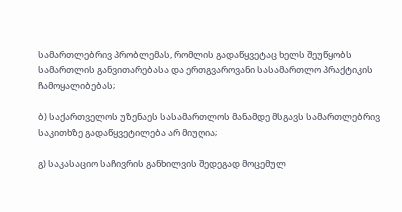სამართლებრივ პრობლემას, რომლის გადაწყვეტაც ხელს შეუწყობს სამართლის განვითარებასა და ერთგვაროვანი სასამართლო პრაქტიკის ჩამოყალიბებას;

ბ) საქართველოს უზენაეს სასამართლოს მანამდე მსგავს სამართლებრივ საკითხზე გადაწყვეტილება არ მიუღია;

გ) საკასაციო საჩივრის განხილვის შედეგად მოცემულ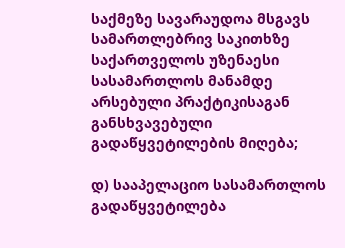საქმეზე სავარაუდოა მსგავს სამართლებრივ საკითხზე საქართველოს უზენაესი სასამართლოს მანამდე არსებული პრაქტიკისაგან განსხვავებული გადაწყვეტილების მიღება;

დ) სააპელაციო სასამართლოს გადაწყვეტილება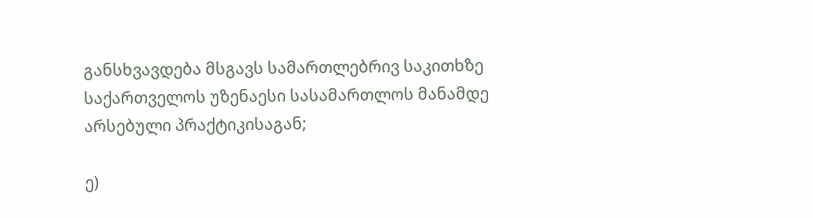განსხვავდება მსგავს სამართლებრივ საკითხზე საქართველოს უზენაესი სასამართლოს მანამდე არსებული პრაქტიკისაგან;

ე)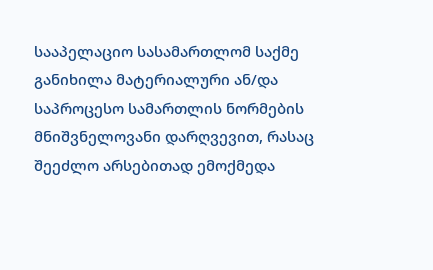სააპელაციო სასამართლომ საქმე განიხილა მატერიალური ან/და საპროცესო სამართლის ნორმების მნიშვნელოვანი დარღვევით, რასაც შეეძლო არსებითად ემოქმედა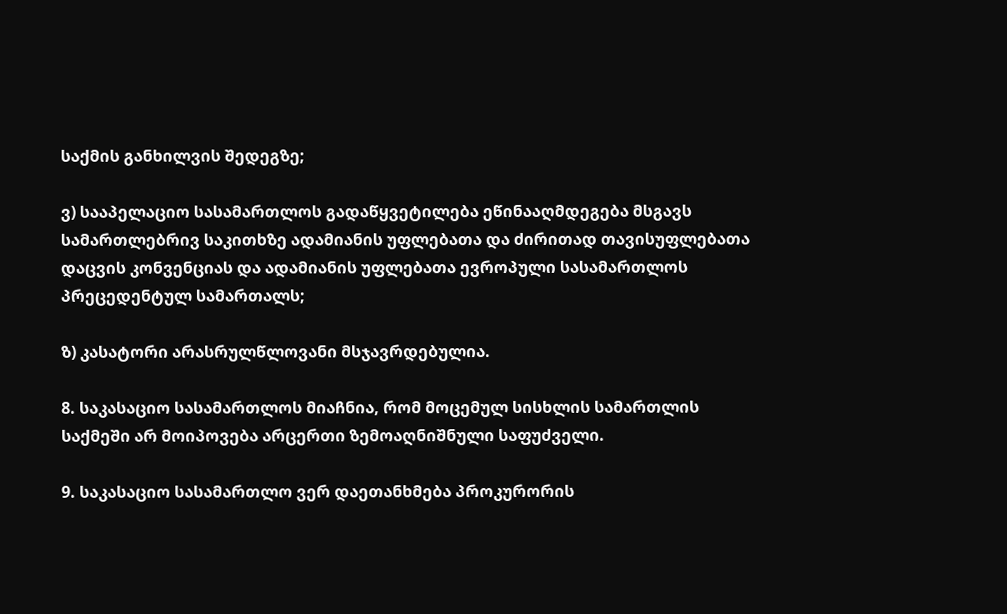საქმის განხილვის შედეგზე;

ვ) სააპელაციო სასამართლოს გადაწყვეტილება ეწინააღმდეგება მსგავს სამართლებრივ საკითხზე ადამიანის უფლებათა და ძირითად თავისუფლებათა დაცვის კონვენციას და ადამიანის უფლებათა ევროპული სასამართლოს პრეცედენტულ სამართალს;

ზ) კასატორი არასრულწლოვანი მსჯავრდებულია.

8. საკასაციო სასამართლოს მიაჩნია, რომ მოცემულ სისხლის სამართლის საქმეში არ მოიპოვება არცერთი ზემოაღნიშნული საფუძველი.

9. საკასაციო სასამართლო ვერ დაეთანხმება პროკურორის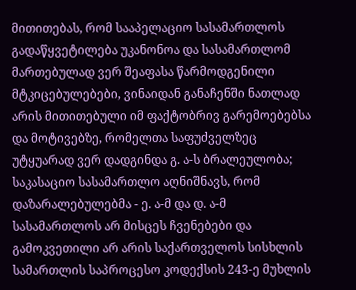მითითებას, რომ სააპელაციო სასამართლოს გადაწყვეტილება უკანონოა და სასამართლომ მართებულად ვერ შეაფასა წარმოდგენილი მტკიცებულებები, ვინაიდან განაჩენში ნათლად არის მითითებული იმ ფაქტობრივ გარემოებებსა და მოტივებზე, რომელთა საფუძველზეც უტყუარად ვერ დადგინდა გ. ა-ს ბრალეულობა; საკასაციო სასამართლო აღნიშნავს, რომ დაზარალებულებმა - ე. ა-მ და დ. ა-მ სასამართლოს არ მისცეს ჩვენებები და გამოკვეთილი არ არის საქართველოს სისხლის სამართლის საპროცესო კოდექსის 243-ე მუხლის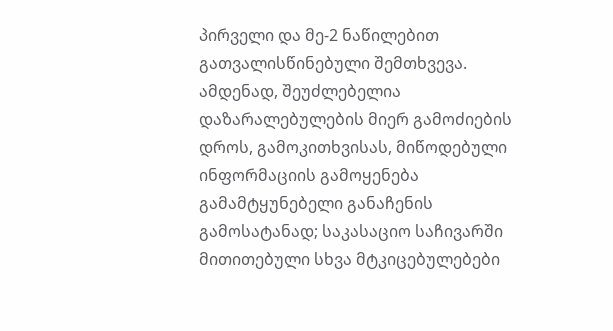პირველი და მე-2 ნაწილებით გათვალისწინებული შემთხვევა. ამდენად, შეუძლებელია დაზარალებულების მიერ გამოძიების დროს, გამოკითხვისას, მიწოდებული ინფორმაციის გამოყენება გამამტყუნებელი განაჩენის გამოსატანად; საკასაციო საჩივარში მითითებული სხვა მტკიცებულებები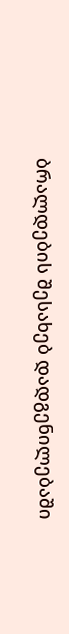ბრალდების შესახებ დადგენილებაში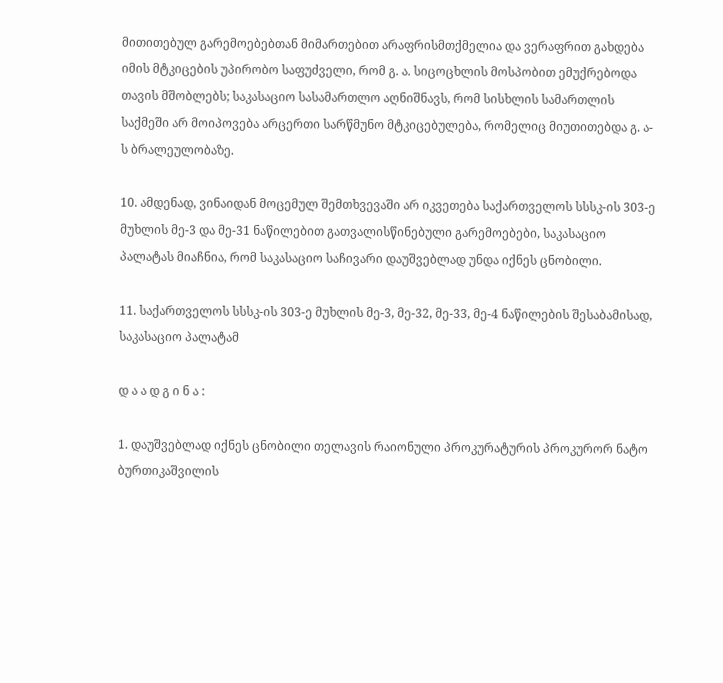მითითებულ გარემოებებთან მიმართებით არაფრისმთქმელია და ვერაფრით გახდება იმის მტკიცების უპირობო საფუძველი, რომ გ. ა. სიცოცხლის მოსპობით ემუქრებოდა თავის მშობლებს; საკასაციო სასამართლო აღნიშნავს, რომ სისხლის სამართლის საქმეში არ მოიპოვება არცერთი სარწმუნო მტკიცებულება, რომელიც მიუთითებდა გ. ა-ს ბრალეულობაზე.

10. ამდენად, ვინაიდან მოცემულ შემთხვევაში არ იკვეთება საქართველოს სსსკ-ის 303-ე მუხლის მე-3 და მე-31 ნაწილებით გათვალისწინებული გარემოებები, საკასაციო პალატას მიაჩნია, რომ საკასაციო საჩივარი დაუშვებლად უნდა იქნეს ცნობილი.

11. საქართველოს სსსკ-ის 303-ე მუხლის მე-3, მე-32, მე-33, მე-4 ნაწილების შესაბამისად, საკასაციო პალატამ

დ ა ა დ გ ი ნ ა :

1. დაუშვებლად იქნეს ცნობილი თელავის რაიონული პროკურატურის პროკურორ ნატო ბურთიკაშვილის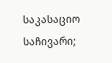საკასაციო საჩივარი;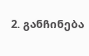2. განჩინება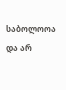საბოლოოა და არ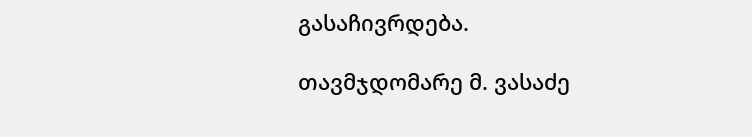გასაჩივრდება.

თავმჯდომარე მ. ვასაძე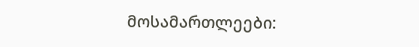მოსამართლეები: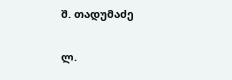შ. თადუმაძე

ლ.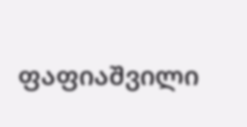ფაფიაშვილი